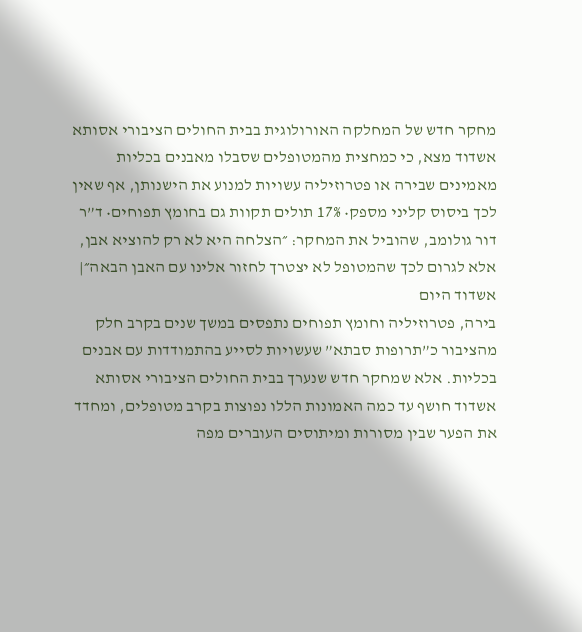מחקר חדש של המחלקה האורולוגית בבית החולים הציבורי אסותא אשדוד מצא, כי כמחצית מהמטופלים שסבלו מאבנים בכליות מאמינים שבירה או פטרוזיליה עשויות למנוע את הישנותן, אף שאין לכך ביסוס קליני מספק• 17% תולים תקוות גם בחומץ תפוחים• ד”ר דור גולומב, שהוביל את המחקר: ״הצלחה היא לא רק להוציא אבן, אלא לגרום לכך שהמטופל לא יצטרך לחזור אלינו עם האבן הבאה״| אשדוד היום
בירה, פטרוזיליה וחומץ תפוחים נתפסים במשך שנים בקרב חלק מהציבור כ”תרופות סבתא” שעשויות לסייע בהתמודדות עם אבנים בכליות. אלא שמחקר חדש שנערך בבית החולים הציבורי אסותא אשדוד חושף עד כמה האמונות הללו נפוצות בקרב מטופלים, ומחדד את הפער שבין מסורות ומיתוסים העוברים מפה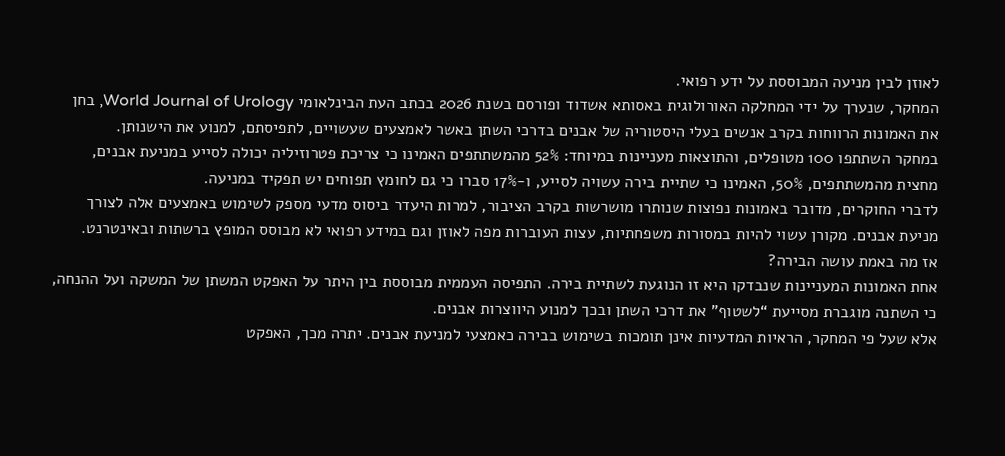לאוזן לבין מניעה המבוססת על ידע רפואי.
המחקר, שנערך על ידי המחלקה האורולוגית באסותא אשדוד ופורסם בשנת 2026 בכתב העת הבינלאומי World Journal of Urology, בחן את האמונות הרווחות בקרב אנשים בעלי היסטוריה של אבנים בדרכי השתן באשר לאמצעים שעשויים, לתפיסתם, למנוע את הישנותן.
במחקר השתתפו 100 מטופלים, והתוצאות מעניינות במיוחד: 52% מהמשתתפים האמינו כי צריכת פטרוזיליה יכולה לסייע במניעת אבנים, מחצית מהמשתתפים, 50%, האמינו כי שתיית בירה עשויה לסייע, ו-17% סברו כי גם לחומץ תפוחים יש תפקיד במניעה.
לדברי החוקרים, מדובר באמונות נפוצות שנותרו מושרשות בקרב הציבור, למרות היעדר ביסוס מדעי מספק לשימוש באמצעים אלה לצורך מניעת אבנים. מקורן עשוי להיות במסורות משפחתיות, עצות העוברות מפה לאוזן וגם במידע רפואי לא מבוסס המופץ ברשתות ובאינטרנט.
אז מה באמת עושה הבירה?
אחת האמונות המעניינות שנבדקו היא זו הנוגעת לשתיית בירה. התפיסה העממית מבוססת בין היתר על האפקט המשתן של המשקה ועל ההנחה, כי השתנה מוגברת מסייעת “לשטוף” את דרכי השתן ובכך למנוע היווצרות אבנים.
אלא שעל פי המחקר, הראיות המדעיות אינן תומכות בשימוש בבירה כאמצעי למניעת אבנים. יתרה מכך, האפקט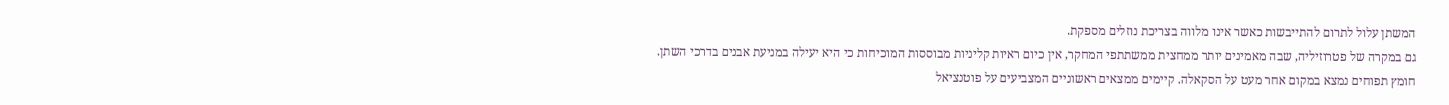המשתן עלול לתרום להתייבשות כאשר אינו מלווה בצריכת נוזלים מספקת.
גם במקרה של פטרוזיליה, שבה מאמינים יותר ממחצית ממשתתפי המחקר, אין כיום ראיות קליניות מבוססות המוכיחות כי היא יעילה במניעת אבנים בדרכי השתן.
חומץ תפוחים נמצא במקום אחר מעט על הסקאלה. קיימים ממצאים ראשוניים המצביעים על פוטנציאל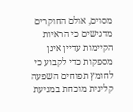מסוים, אולם החוקרים מדגישים כי הראיות הקיימות עדיין אינן מספקות כדי לקבוע כי לחומץ תפוחים השפעה קלינית מוכחת במניעת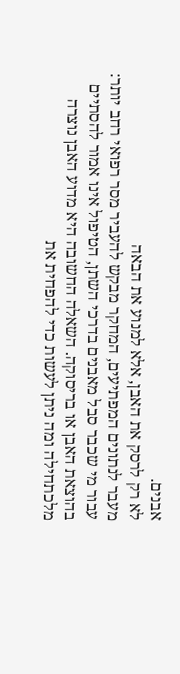אבנים.
לא רק לרסק את האבן, אלא למנוע את הבאה
מעבר לנתונים המפתיעים, המחקר מבקש להעביר מסר רפואי רחב יותר: עבור מי שכבר סבל מאבנים בדרכי השתן, הטיפול אינו אמור להסתיים בהוצאת האבן או בריסוקה. השאלה החשובה היא מדוע האבן נוצרה מלכתחילה ומה ניתן לעשות כדי להפחית את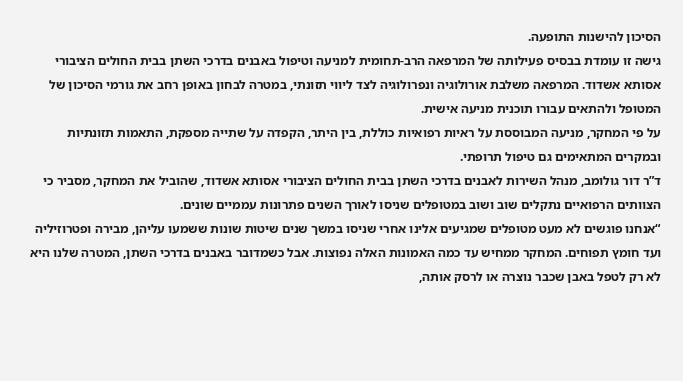הסיכון להישנות התופעה.
גישה זו עומדת בבסיס פעילותה של המרפאה הרב-תחומית למניעה וטיפול באבנים בדרכי השתן בבית החולים הציבורי אסותא אשדוד. המרפאה משלבת אורולוגיה ונפרולוגיה לצד ליווי תזונתי, במטרה לבחון באופן רחב את גורמי הסיכון של המטופל ולהתאים עבורו תוכנית מניעה אישית.
על פי המחקר, מניעה המבוססת על ראיות רפואיות כוללת, בין היתר, הקפדה על שתייה מספקת, התאמות תזונתיות ובמקרים המתאימים גם טיפול תרופתי.
ד”ר דור גולומב, מנהל השירות לאבנים בדרכי השתן בבית החולים הציבורי אסותא אשדוד, שהוביל את המחקר, מסביר כי הצוותים הרפואיים נתקלים שוב ושוב במטופלים שניסו לאורך השנים פתרונות עממיים שונים.
“אנחנו פוגשים לא מעט מטופלים שמגיעים אלינו אחרי שניסו במשך שנים שיטות שונות ששמעו עליהן, מבירה ופטרוזיליה ועד חומץ תפוחים. המחקר ממחיש עד כמה האמונות האלה נפוצות. אבל כשמדובר באבנים בדרכי השתן, המטרה שלנו היא לא רק לטפל באבן שכבר נוצרה או לרסק אותה,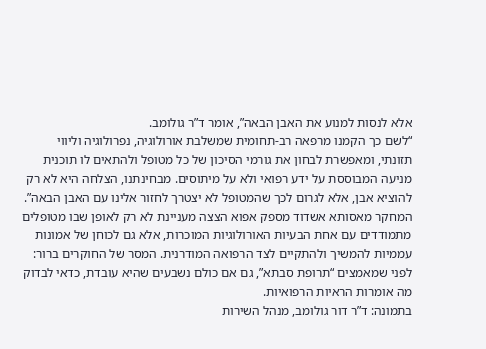אלא לנסות למנוע את האבן הבאה”, אומר ד”ר גולומב.
“לשם כך הקמנו מרפאה רב-תחומית שמשלבת אורולוגיה, נפרולוגיה וליווי תזונתי, ומאפשרת לבחון את גורמי הסיכון של כל מטופל ולהתאים לו תוכנית מניעה המבוססת על ידע רפואי ולא על מיתוסים. מבחינתנו, הצלחה היא לא רק להוציא אבן, אלא לגרום לכך שהמטופל לא יצטרך לחזור אלינו עם האבן הבאה”.
המחקר מאסותא אשדוד מספק אפוא הצצה מעניינת לא רק לאופן שבו מטופלים מתמודדים עם אחת הבעיות האורולוגיות המוכרות, אלא גם לכוחן של אמונות עממיות להמשיך ולהתקיים לצד הרפואה המודרנית. המסר של החוקרים ברור: לפני שמאמצים “תרופת סבתא”, גם אם כולם נשבעים שהיא עובדת, כדאי לבדוק מה אומרות הראיות הרפואיות.
בתמונה: ד”ר דור גולומב, מנהל השירות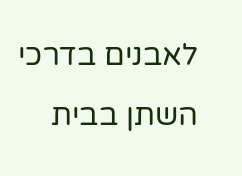לאבנים בדרכי השתן בבית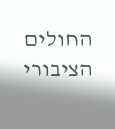החולים הציבורי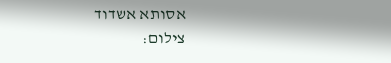אסותא אשדוד
צילום: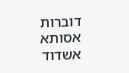דוברות אסותא אשדוד